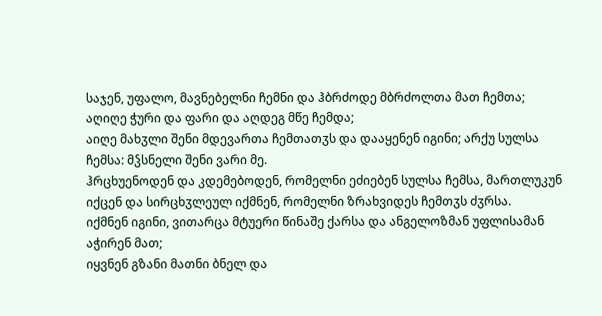საჯენ, უფალო, მავნებელნი ჩემნი და ჰბრძოდე მბრძოლთა მათ ჩემთა;
აღიღე ჭური და ფარი და აღდეგ მწე ჩემდა;
აიღე მახჳლი შენი მდევართა ჩემთათჳს და დააყენენ იგინი; არქუ სულსა ჩემსა: მჴსნელი შენი ვარი მე.
ჰრცხუენოდენ და კდემებოდენ, რომელნი ეძიებენ სულსა ჩემსა, მართლუკუნ იქცენ და სირცხჳლეულ იქმნენ, რომელნი ზრახვიდეს ჩემთჳს ძჳრსა.
იქმნენ იგინი, ვითარცა მტუერი წინაშე ქარსა და ანგელოზმან უფლისამან აჭირენ მათ;
იყვნენ გზანი მათნი ბნელ და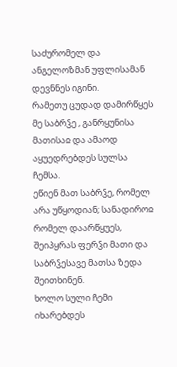საძურომელ და ანგელოზმან უფლისამან დევნნეს იგინი.
რამეთუ ცუდად დამირწყეს მე საბრჴე , განრყუნისა მათისაჲ და ამაოდ აყუედრებდეს სულსა ჩემსა.
ეწიენ მათ საბრჴე, რომელ არა უწყოდიან; სანადიროჲ რომელ დაარწყუეს, შეიპყრას ფერჴი მათი და საბრჴესავე მათსა ზედა შეითხინენ.
ხოლო სული ჩემი იხარებდეს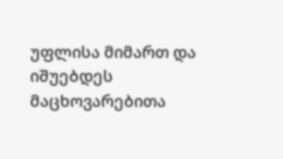უფლისა მიმართ და იშუებდეს მაცხოვარებითა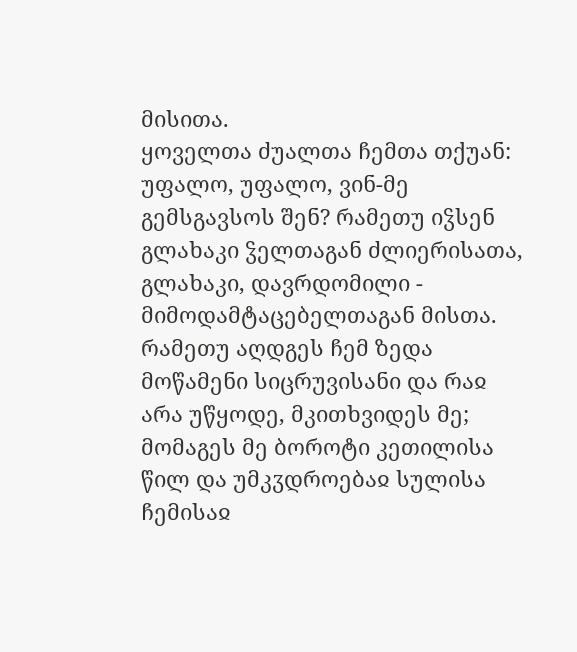მისითა.
ყოველთა ძუალთა ჩემთა თქუან: უფალო, უფალო, ვინ-მე გემსგავსოს შენ? რამეთუ იჴსენ გლახაკი ჴელთაგან ძლიერისათა, გლახაკი, დავრდომილი - მიმოდამტაცებელთაგან მისთა.
რამეთუ აღდგეს ჩემ ზედა მოწამენი სიცრუვისანი და რაჲ არა უწყოდე, მკითხვიდეს მე;
მომაგეს მე ბოროტი კეთილისა წილ და უმკჳდროებაჲ სულისა ჩემისაჲ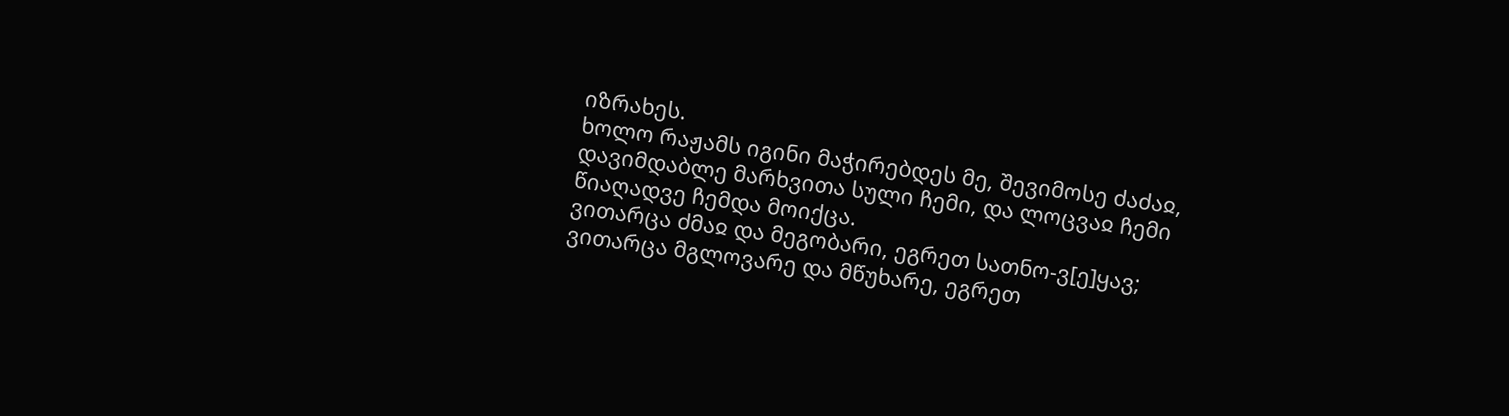იზრახეს.
ხოლო რაჟამს იგინი მაჭირებდეს მე, შევიმოსე ძაძაჲ, დავიმდაბლე მარხვითა სული ჩემი, და ლოცვაჲ ჩემი წიაღადვე ჩემდა მოიქცა.
ვითარცა ძმაჲ და მეგობარი, ეგრეთ სათნო-ვ[ე]ყავ; ვითარცა მგლოვარე და მწუხარე, ეგრეთ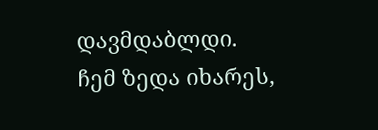დავმდაბლდი.
ჩემ ზედა იხარეს,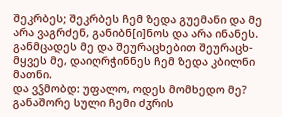შეკრბეს; შეკრბეს ჩემ ზედა გუემანი და მე არა ვაგრძენ, განიბნ[ი]ნოს და არა ინანეს.
განმცადეს მე და შეურაცხებით შეურაცხ-მყვეს მე, დაიღრჭინნეს ჩემ ზედა კბილნი მათნი.
და ვჴმობდ: უფალო, ოდეს მომხედო მე? განაშორე სული ჩემი ძჳრის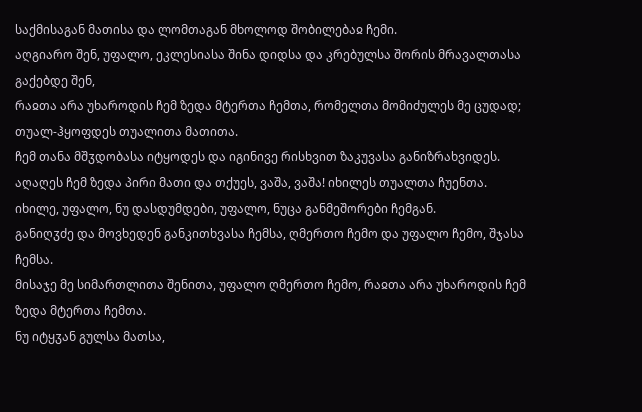საქმისაგან მათისა და ლომთაგან მხოლოდ შობილებაჲ ჩემი.
აღგიარო შენ, უფალო, ეკლესიასა შინა დიდსა და კრებულსა შორის მრავალთასა გაქებდე შენ,
რაჲთა არა უხაროდის ჩემ ზედა მტერთა ჩემთა, რომელთა მომიძულეს მე ცუდად; თუალ-ჰყოფდეს თუალითა მათითა.
ჩემ თანა მშჳდობასა იტყოდეს და იგინივე რისხვით ზაკუვასა განიზრახვიდეს.
აღაღეს ჩემ ზედა პირი მათი და თქუეს, ვაშა, ვაშა! იხილეს თუალთა ჩუენთა.
იხილე, უფალო, ნუ დასდუმდები, უფალო, ნუცა განმეშორები ჩემგან.
განიღჳძე და მოვხედენ განკითხვასა ჩემსა, ღმერთო ჩემო და უფალო ჩემო, შჯასა ჩემსა.
მისაჯე მე სიმართლითა შენითა, უფალო ღმერთო ჩემო, რაჲთა არა უხაროდის ჩემ ზედა მტერთა ჩემთა.
ნუ იტყჳან გულსა მათსა,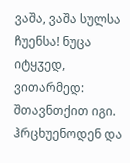ვაშა, ვაშა სულსა ჩუენსა! ნუცა იტყჳედ, ვითარმედ: შთავნთქით იგი.
ჰრცხუენოდენ და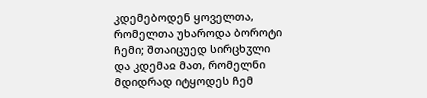კდემებოდენ ყოველთა, რომელთა უხაროდა ბოროტი ჩემი; შთაიცუედ სირცხჳლი და კდემაჲ მათ, რომელნი მდიდრად იტყოდეს ჩემ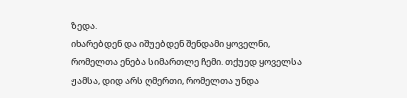ზედა.
იხარებდენ და იშუებდენ შენდამი ყოველნი, რომელთა ენება სიმართლე ჩემი. თქუედ ყოველსა ჟამსა, დიდ არს ღმერთი, რომელთა უნდა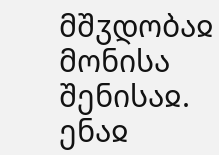მშჳდობაჲ მონისა შენისაჲ.
ენაჲ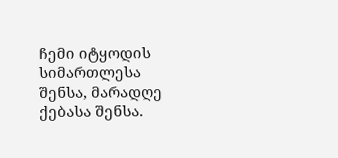ჩემი იტყოდის სიმართლესა შენსა, მარადღე ქებასა შენსა.